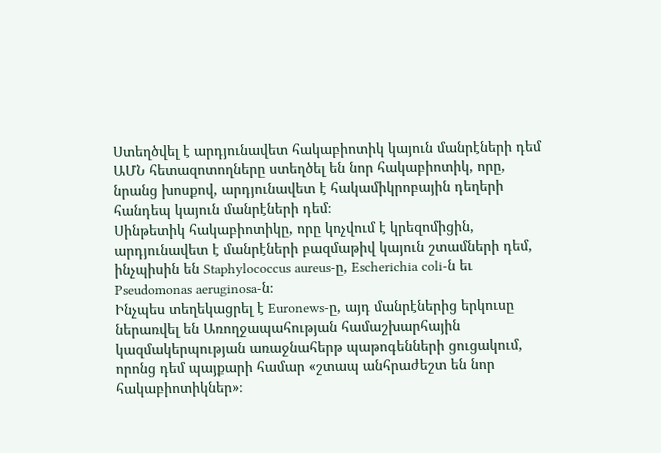Ստեղծվել է արդյունավետ հակաբիոտիկ կայուն մանրէների դեմ
ԱՄՆ հետազոտողները ստեղծել են նոր հակաբիոտիկ, որը, նրանց խոսքով, արդյունավետ է հակամիկրոբային դեղերի հանդեպ կայուն մանրէների դեմ։
Սինթետիկ հակաբիոտիկը, որը կոչվում է կրեզոմիցին, արդյունավետ է մանրէների բազմաթիվ կայուն շտամների դեմ, ինչպիսին են Staphylococcus aureus-ը, Escherichia coli-ն եւ Pseudomonas aeruginosa-ն։
Ինչպես տեղեկացրել է Euronews-ը, այդ մանրէներից երկուսը ներառվել են Առողջապահության համաշխարհային կազմակերպության առաջնահերթ պաթոգենների ցուցակում, որոնց դեմ պայքարի համար «շտապ անհրաժեշտ են նոր հակաբիոտիկներ»։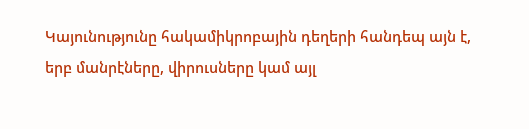Կայունությունը հակամիկրոբային դեղերի հանդեպ այն է, երբ մանրէները, վիրուսները կամ այլ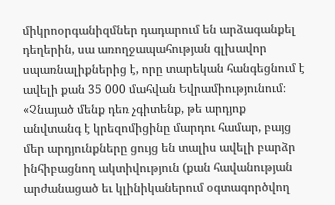միկրոօրգանիզմներ դադարում են արձագանքել դեղերին, սա առողջապահության գլխավոր սպառնալիքներից է, որը տարեկան հանգեցնում է ավելի քան 35 000 մահվան Եվրամիությունում։
«Չնայած մենք դեռ չգիտենք, թե արդյոք անվտանգ է կրեզոմիցինը մարդու համար, բայց մեր արդյունքները ցույց են տալիս ավելի բարձր ինհիբացնող ակտիվություն (քան հավանության արժանացած եւ կլինիկաներում օգտագործվող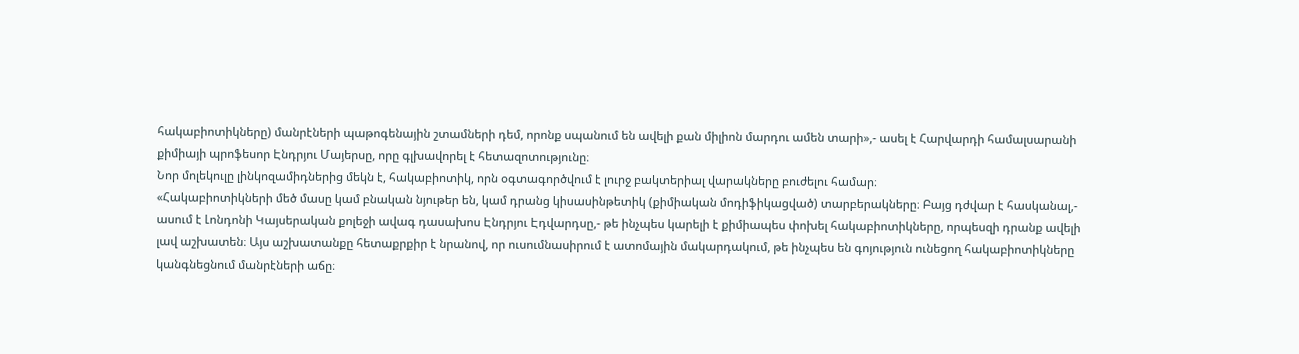հակաբիոտիկները) մանրէների պաթոգենային շտամների դեմ, որոնք սպանում են ավելի քան միլիոն մարդու ամեն տարի»,- ասել է Հարվարդի համալսարանի քիմիայի պրոֆեսոր Էնդրյու Մայերսը, որը գլխավորել է հետազոտությունը։
Նոր մոլեկուլը լինկոզամիդներից մեկն է, հակաբիոտիկ, որն օգտագործվում է լուրջ բակտերիալ վարակները բուժելու համար։
«Հակաբիոտիկների մեծ մասը կամ բնական նյութեր են, կամ դրանց կիսասինթետիկ (քիմիական մոդիֆիկացված) տարբերակները։ Բայց դժվար է հասկանալ,- ասում է Լոնդոնի Կայսերական քոլեջի ավագ դասախոս Էնդրյու Էդվարդսը,- թե ինչպես կարելի է քիմիապես փոխել հակաբիոտիկները, որպեսզի դրանք ավելի լավ աշխատեն։ Այս աշխատանքը հետաքրքիր է նրանով, որ ուսումնասիրում է ատոմային մակարդակում, թե ինչպես են գոյություն ունեցող հակաբիոտիկները կանգնեցնում մանրէների աճը։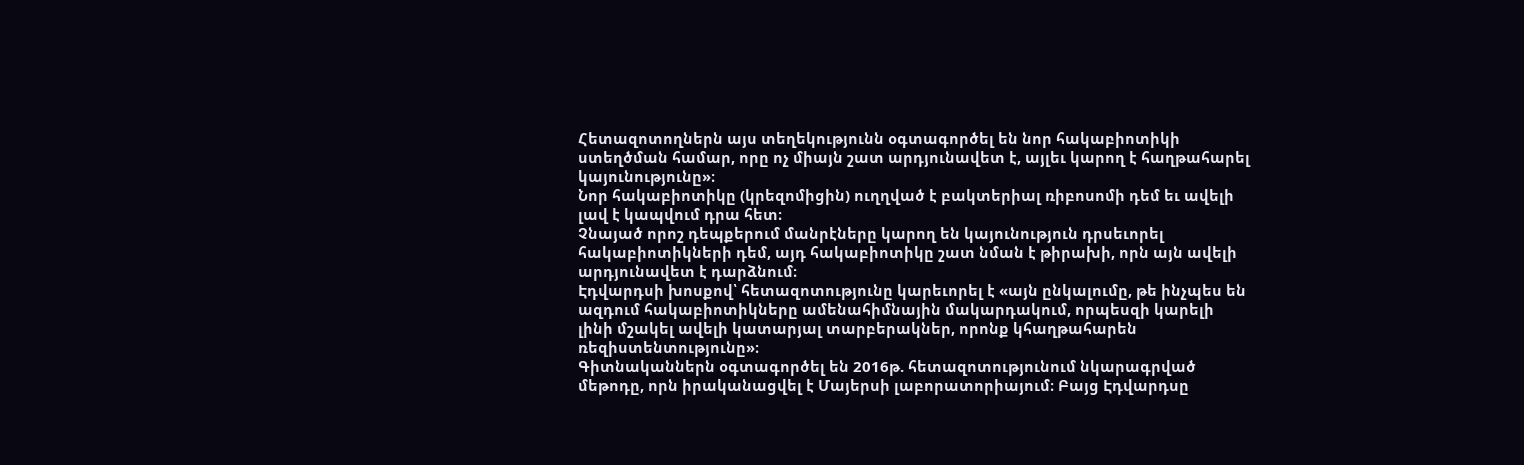Հետազոտողներն այս տեղեկությունն օգտագործել են նոր հակաբիոտիկի ստեղծման համար, որը ոչ միայն շատ արդյունավետ է, այլեւ կարող է հաղթահարել կայունությունը»։
Նոր հակաբիոտիկը (կրեզոմիցին) ուղղված է բակտերիալ ռիբոսոմի դեմ եւ ավելի լավ է կապվում դրա հետ։
Չնայած որոշ դեպքերում մանրէները կարող են կայունություն դրսեւորել հակաբիոտիկների դեմ, այդ հակաբիոտիկը շատ նման է թիրախի, որն այն ավելի արդյունավետ է դարձնում։
Էդվարդսի խոսքով՝ հետազոտությունը կարեւորել է «այն ընկալումը, թե ինչպես են ազդում հակաբիոտիկները ամենահիմնային մակարդակում, որպեսզի կարելի լինի մշակել ավելի կատարյալ տարբերակներ, որոնք կհաղթահարեն ռեզիստենտությունը»։
Գիտնականներն օգտագործել են 2016թ. հետազոտությունում նկարագրված մեթոդը, որն իրականացվել է Մայերսի լաբորատորիայում։ Բայց Էդվարդսը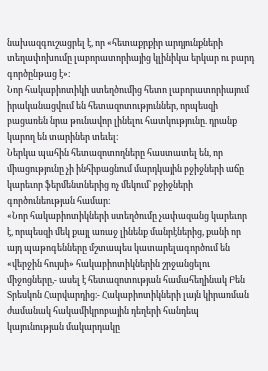նախազգուշացրել է, որ «հետաքրքիր արդյունքների տեղափոխումը լաբորատորիայից կլինիկա երկար ու բարդ գործընթաց է»։
Նոր հակաբիոտիկի ստեղծումից հետո լաբորատորիայում իրականացվում են հետազոտություններ, որպեսզի բացառեն նրա թունավոր լինելու հատկությունը. դրանք կարող են տարիներ տեւել։
Ներկա պահին հետազոտողները հաստատել են, որ միացությունը չի ինհիբացնում մարդկային բջիջների աճը կարեւոր ֆերմենտներից ոչ մեկում՝ բջիջների գործունեության համար։
«Նոր հակաբիոտիկների ստեղծումը չափազանց կարեւոր է, որպեսզի մեկ քայլ առաջ լինենք մանրէներից, քանի որ այդ պաթոգենները մշտապես կատարելագործում են «վերջին հույսի» հակաբիոտիկներին շրջանցելու միջոցները,- ասել է հետազոտության համահեղինակ Բեն Տրեսկոն Հարվարդից։- Հակաբիոտիկների լայն կիրառման ժամանակ հակամիկրոբային դեղերի հանդեպ կայունության մակարդակը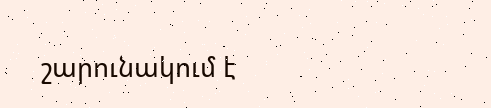շարունակում է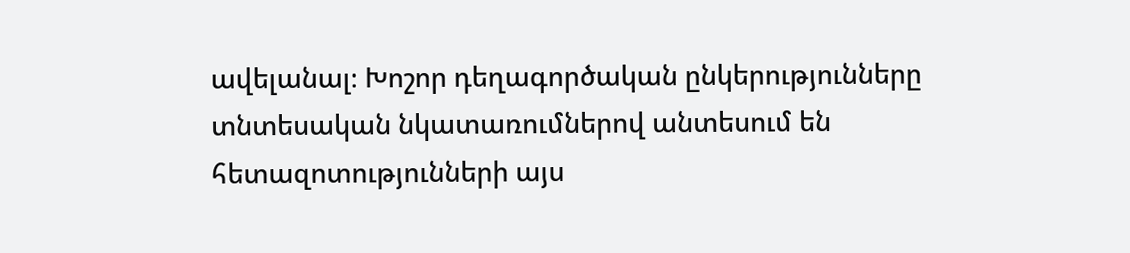ավելանալ։ Խոշոր դեղագործական ընկերությունները տնտեսական նկատառումներով անտեսում են հետազոտությունների այս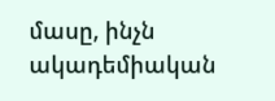մասը, ինչն ակադեմիական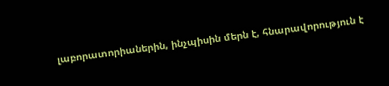լաբորատորիաներին, ինչպիսին մերն է, հնարավորություն է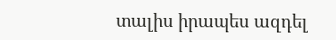տալիս իրապես ազդել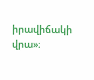իրավիճակի վրա»։